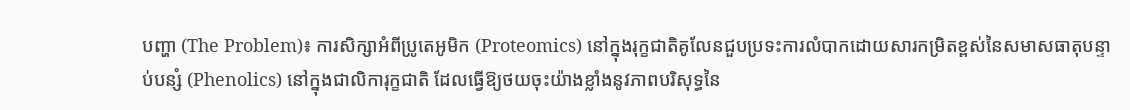បញ្ហា (The Problem)៖ ការសិក្សាអំពីប្រូតេអូមិក (Proteomics) នៅក្នុងរុក្ខជាតិគូលែនជួបប្រទះការលំបាកដោយសារកម្រិតខ្ពស់នៃសមាសធាតុបន្ទាប់បន្សំ (Phenolics) នៅក្នុងជាលិការុក្ខជាតិ ដែលធ្វើឱ្យថយចុះយ៉ាងខ្លាំងនូវភាពបរិសុទ្ធនៃ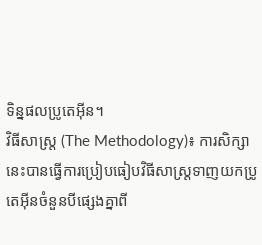ទិន្នផលប្រូតេអ៊ីន។
វិធីសាស្ត្រ (The Methodology)៖ ការសិក្សានេះបានធ្វើការប្រៀបធៀបវិធីសាស្ត្រទាញយកប្រូតេអ៊ីនចំនួនបីផ្សេងគ្នាពី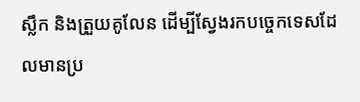ស្លឹក និងត្រួយគូលែន ដើម្បីស្វែងរកបច្ចេកទេសដែលមានប្រ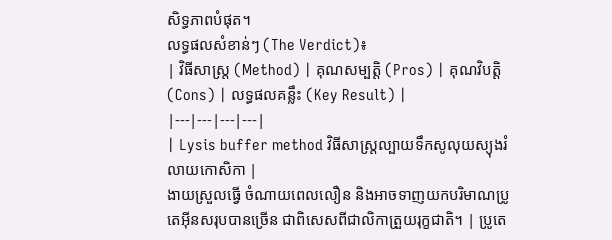សិទ្ធភាពបំផុត។
លទ្ធផលសំខាន់ៗ (The Verdict)៖
| វិធីសាស្ត្រ (Method) | គុណសម្បត្តិ (Pros) | គុណវិបត្តិ (Cons) | លទ្ធផលគន្លឹះ (Key Result) |
|---|---|---|---|
| Lysis buffer method វិធីសាស្ត្រល្បាយទឹកសូលុយស្យុងរំលាយកោសិកា |
ងាយស្រួលធ្វើ ចំណាយពេលលឿន និងអាចទាញយកបរិមាណប្រូតេអ៊ីនសរុបបានច្រើន ជាពិសេសពីជាលិកាត្រួយរុក្ខជាតិ។ | ប្រូតេ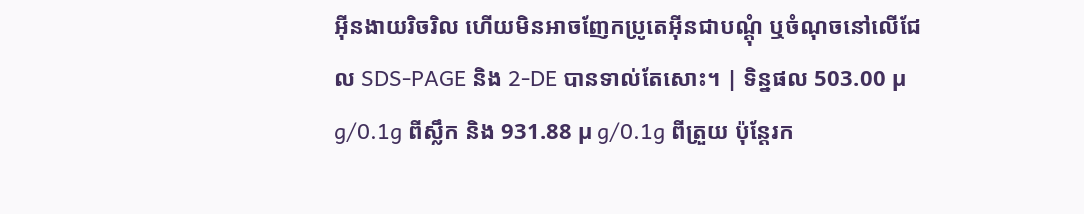អ៊ីនងាយរិចរិល ហើយមិនអាចញែកប្រូតេអ៊ីនជាបណ្ដុំ ឬចំណុចនៅលើជែល SDS-PAGE និង 2-DE បានទាល់តែសោះ។ | ទិន្នផល 503.00 µ g/0.1g ពីស្លឹក និង 931.88 µ g/0.1g ពីត្រួយ ប៉ុន្តែរក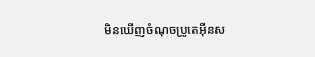មិនឃើញចំណុចប្រូតេអ៊ីនស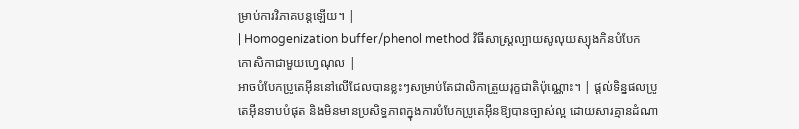ម្រាប់ការវិភាគបន្តឡើយ។ |
| Homogenization buffer/phenol method វិធីសាស្ត្រល្បាយសូលុយស្យុងកិនបំបែកកោសិកាជាមួយហ្វេណុល |
អាចបំបែកប្រូតេអ៊ីននៅលើជែលបានខ្លះៗសម្រាប់តែជាលិកាត្រួយរុក្ខជាតិប៉ុណ្ណោះ។ | ផ្តល់ទិន្នផលប្រូតេអ៊ីនទាបបំផុត និងមិនមានប្រសិទ្ធភាពក្នុងការបំបែកប្រូតេអ៊ីនឱ្យបានច្បាស់ល្អ ដោយសារគ្មានដំណា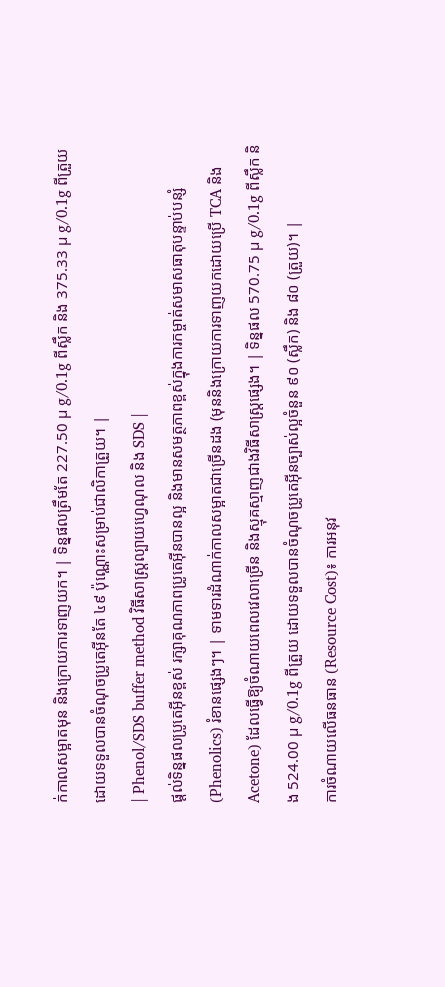ក់កាលសម្អាតមុន និងក្រោយការទាញយក។ | ទិន្នផលត្រឹមតែ 227.50 µ g/0.1g ពីស្លឹក និង 375.33 µ g/0.1g ពីត្រួយ ដោយទទួលបានចំណុចប្រូតេអ៊ីនតែ ៤៩ ប៉ុណ្ណោះសម្រាប់ជាលិកាត្រួយ។ |
| Phenol/SDS buffer method វិធីសាស្ត្រល្បាយហ្វេណុល និង SDS |
ផ្តល់ទិន្នផលប្រូតេអ៊ីនខ្ពស់ រក្សាគុណភាពប្រូតេអ៊ីនបានល្អ និងមានសមត្ថភាពខ្ពស់ក្នុងការកម្ចាត់សមាសធាតុបន្ទាប់បន្សំ (Phenolics) រំខានផ្សេងៗ។ | ទាមទារដំណាក់កាលសម្អាតជាច្រើនដង (មុននិងក្រោយការទាញយកដោយប្រើ TCA និង Acetone) ដែលធ្វើឱ្យចំណាយពេលវេលាច្រើន និងស្មុគស្មាញជាងវិធីសាស្ត្រផ្សេង។ | ទិន្នផល 570.75 µ g/0.1g ពីស្លឹក និង 524.00 µ g/0.1g ពីត្រួយ ដោយទទួលបានចំណុចប្រូតេអ៊ីនច្បាស់ល្អចំនួន ៩០ (ស្លឹក) និង ៨០ (ត្រួយ)។ |
ការចំណាយលើធនធាន (Resource Cost)៖ ការអនុវ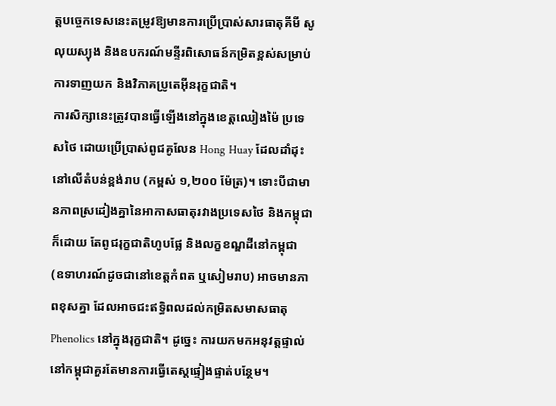ត្តបច្ចេកទេសនេះតម្រូវឱ្យមានការប្រើប្រាស់សារធាតុគីមី សូលុយស្យុង និងឧបករណ៍មន្ទីរពិសោធន៍កម្រិតខ្ពស់សម្រាប់ការទាញយក និងវិភាគប្រូតេអ៊ីនរុក្ខជាតិ។
ការសិក្សានេះត្រូវបានធ្វើឡើងនៅក្នុងខេត្តឈៀងម៉ៃ ប្រទេសថៃ ដោយប្រើប្រាស់ពូជគូលែន Hong Huay ដែលដាំដុះនៅលើតំបន់ខ្ពង់រាប (កម្ពស់ ១,២០០ ម៉ែត្រ)។ ទោះបីជាមានភាពស្រដៀងគ្នានៃអាកាសធាតុរវាងប្រទេសថៃ និងកម្ពុជាក៏ដោយ តែពូជរុក្ខជាតិហូបផ្លែ និងលក្ខខណ្ឌដីនៅកម្ពុជា (ឧទាហរណ៍ដូចជានៅខេត្តកំពត ឬសៀមរាប) អាចមានភាពខុសគ្នា ដែលអាចជះឥទ្ធិពលដល់កម្រិតសមាសធាតុ Phenolics នៅក្នុងរុក្ខជាតិ។ ដូច្នេះ ការយកមកអនុវត្តផ្ទាល់នៅកម្ពុជាគួរតែមានការធ្វើតេស្តផ្ទៀងផ្ទាត់បន្ថែម។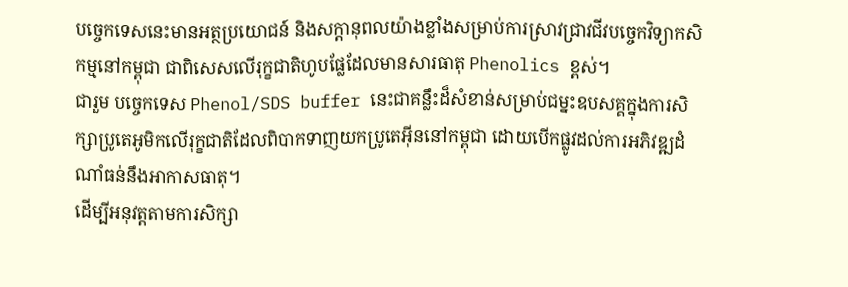បច្ចេកទេសនេះមានអត្ថប្រយោជន៍ និងសក្តានុពលយ៉ាងខ្លាំងសម្រាប់ការស្រាវជ្រាវជីវបច្ចេកវិទ្យាកសិកម្មនៅកម្ពុជា ជាពិសេសលើរុក្ខជាតិហូបផ្លែដែលមានសារធាតុ Phenolics ខ្ពស់។
ជារួម បច្ចេកទេស Phenol/SDS buffer នេះជាគន្លឹះដ៏សំខាន់សម្រាប់ជម្នះឧបសគ្គក្នុងការសិក្សាប្រូតេអូមិកលើរុក្ខជាតិដែលពិបាកទាញយកប្រូតេអ៊ីននៅកម្ពុជា ដោយបើកផ្លូវដល់ការអភិវឌ្ឍដំណាំធន់នឹងអាកាសធាតុ។
ដើម្បីអនុវត្តតាមការសិក្សា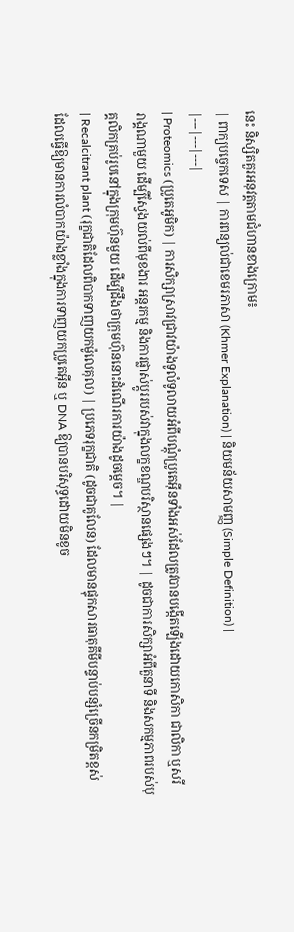នេះ និស្សិតគួរអនុវត្តតាមជំហានខាងក្រោម៖
| ពាក្យបច្ចេកទេស | ការពន្យល់ជាខេមរភាសា (Khmer Explanation) | និយមន័យសាមញ្ញ (Simple Definition) |
|---|---|---|
| Proteomics (ប្រូតេអូមិក) | ការសិក្សាស្រាវជ្រាវយ៉ាងទូលំទូលាយអំពីបណ្តុំប្រូតេអ៊ីនទាំងអស់ដែលត្រូវបានបង្កើតឡើងដោយកោសិកា ជាលិកា ឬសរីរាង្គណាមួយ ដើម្បីស្វែងយល់ពីមុខងារ អន្តរកម្ម និងការផ្លាស់ប្តូររបស់វាក្នុងលក្ខខណ្ឌបរិស្ថានផ្សេងៗ។ | ដូចជាការសិក្សាអំពីតួនាទី និងសកម្មភាពរបស់បុគ្គលិកគ្រប់រូបនៅក្នុងក្រុមហ៊ុនមួយ ដើម្បីដឹងថាក្រុមហ៊ុននោះដំណើរការយ៉ាងដូចម្តេច។ |
| Recalcitrant plant (រុក្ខជាតិដែលពិបាកទាញយកម៉ូលេគុល) | ប្រភេទរុក្ខជាតិ (ដូចជាគូលែន) ដែលមានផ្ទុកសារធាតុគីមីបន្ទាប់បន្សំច្រើនកម្រិតខ្ពស់ ដែលធ្វើឱ្យមានការលំបាកយ៉ាងខ្លាំងក្នុងការទាញយកប្រូតេអ៊ីន ឬ DNA ឱ្យបានបរិសុទ្ធដោយមិនខូច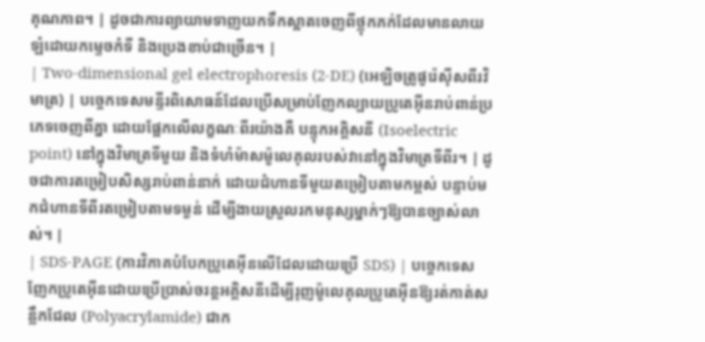គុណភាព។ | ដូចជាការព្យាយាមទាញយកទឹកស្អាតចេញពីថ្លុកភក់ដែលមានលាយឡំដោយកម្ទេចកំទី និងប្រេងខាប់ជាច្រើន។ |
| Two-dimensional gel electrophoresis (2-DE) (អេឡិចត្រូផូរ៉េស៊ីសពីរវិមាត្រ) | បច្ចេកទេសមន្ទីរពិសោធន៍ដែលប្រើសម្រាប់ញែកល្បាយប្រូតេអ៊ីនរាប់ពាន់ប្រភេទចេញពីគ្នា ដោយផ្អែកលើលក្ខណៈពីរយ៉ាងគឺ បន្ទុកអគ្គិសនី (Isoelectric point) នៅក្នុងវិមាត្រទីមួយ និងទំហំម៉ាសម៉ូលេគុលរបស់វានៅក្នុងវិមាត្រទីពីរ។ | ដូចជាការតម្រៀបសិស្សរាប់ពាន់នាក់ ដោយជំហានទីមួយតម្រៀបតាមកម្ពស់ បន្ទាប់មកជំហានទីពីរតម្រៀបតាមទម្ងន់ ដើម្បីងាយស្រួលរកមនុស្សម្នាក់ៗឱ្យបានច្បាស់លាស់។ |
| SDS-PAGE (ការវិភាគបំបែកប្រូតេអ៊ីនលើជែលដោយប្រើ SDS) | បច្ចេកទេសញែកប្រូតេអ៊ីនដោយប្រើប្រាស់ចរន្តអគ្គិសនីដើម្បីរុញម៉ូលេគុលប្រូតេអ៊ីនឱ្យរត់កាត់សន្លឹកជែល (Polyacrylamide) ជាក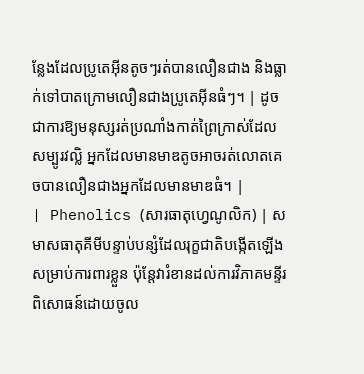ន្លែងដែលប្រូតេអ៊ីនតូចៗរត់បានលឿនជាង និងធ្លាក់ទៅបាតក្រោមលឿនជាងប្រូតេអ៊ីនធំៗ។ | ដូចជាការឱ្យមនុស្សរត់ប្រណាំងកាត់ព្រៃក្រាស់ដែលសម្បូរវល្លិ អ្នកដែលមានមាឌតូចអាចរត់លោតគេចបានលឿនជាងអ្នកដែលមានមាឌធំ។ |
| Phenolics (សារធាតុហ្វេណូលិក) | សមាសធាតុគីមីបន្ទាប់បន្សំដែលរុក្ខជាតិបង្កើតឡើងសម្រាប់ការពារខ្លួន ប៉ុន្តែវារំខានដល់ការវិភាគមន្ទីរពិសោធន៍ដោយចូល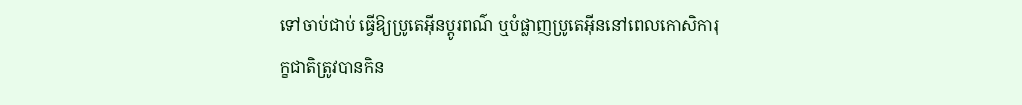ទៅចាប់ជាប់ ធ្វើឱ្យប្រូតេអ៊ីនប្តូរពណ៌ ឬបំផ្លាញប្រូតេអ៊ីននៅពេលកោសិការុក្ខជាតិត្រូវបានកិន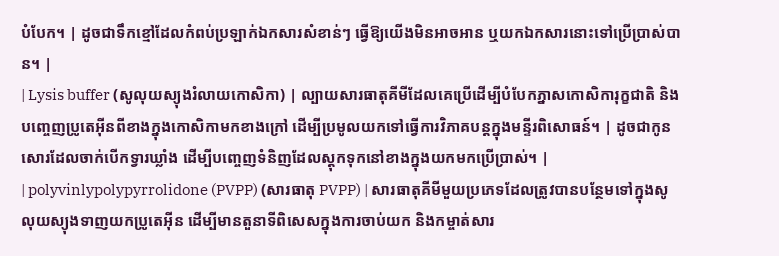បំបែក។ | ដូចជាទឹកខ្មៅដែលកំពប់ប្រឡាក់ឯកសារសំខាន់ៗ ធ្វើឱ្យយើងមិនអាចអាន ឬយកឯកសារនោះទៅប្រើប្រាស់បាន។ |
| Lysis buffer (សូលុយស្យុងរំលាយកោសិកា) | ល្បាយសារធាតុគីមីដែលគេប្រើដើម្បីបំបែកភ្នាសកោសិការុក្ខជាតិ និងបញ្ចេញប្រូតេអ៊ីនពីខាងក្នុងកោសិកាមកខាងក្រៅ ដើម្បីប្រមូលយកទៅធ្វើការវិភាគបន្តក្នុងមន្ទីរពិសោធន៍។ | ដូចជាកូនសោរដែលចាក់បើកទ្វារឃ្លាំង ដើម្បីបញ្ចេញទំនិញដែលស្តុកទុកនៅខាងក្នុងយកមកប្រើប្រាស់។ |
| polyvinlypolypyrrolidone (PVPP) (សារធាតុ PVPP) | សារធាតុគីមីមួយប្រភេទដែលត្រូវបានបន្ថែមទៅក្នុងសូលុយស្យុងទាញយកប្រូតេអ៊ីន ដើម្បីមានតួនាទីពិសេសក្នុងការចាប់យក និងកម្ចាត់សារ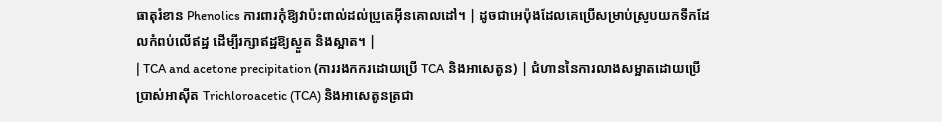ធាតុរំខាន Phenolics ការពារកុំឱ្យវាប៉ះពាល់ដល់ប្រូតេអ៊ីនគោលដៅ។ | ដូចជាអេប៉ុងដែលគេប្រើសម្រាប់ស្រូបយកទឹកដែលកំពប់លើឥដ្ឋ ដើម្បីរក្សាឥដ្ឋឱ្យស្ងួត និងស្អាត។ |
| TCA and acetone precipitation (ការរងកករដោយប្រើ TCA និងអាសេតូន) | ជំហាននៃការលាងសម្អាតដោយប្រើប្រាស់អាស៊ីត Trichloroacetic (TCA) និងអាសេតូនត្រជា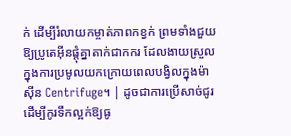ក់ ដើម្បីរំលាយកម្ចាត់ភាពកខ្វក់ ព្រមទាំងជួយឱ្យប្រូតេអ៊ីនផ្តុំគ្នាតាក់ជាកករ ដែលងាយស្រួលក្នុងការប្រមូលយកក្រោយពេលបង្វិលក្នុងម៉ាស៊ីន Centrifuge។ | ដូចជាការប្រើសាច់ជូរដើម្បីកូរទឹកល្អក់ឱ្យធូ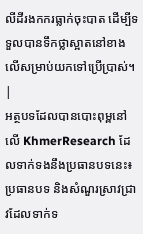លីដីរងកករធ្លាក់ចុះបាត ដើម្បីទទួលបានទឹកថ្លាស្អាតនៅខាងលើសម្រាប់យកទៅប្រើប្រាស់។ |
អត្ថបទដែលបានបោះពុម្ពនៅលើ KhmerResearch ដែលទាក់ទងនឹងប្រធានបទនេះ៖
ប្រធានបទ និងសំណួរស្រាវជ្រាវដែលទាក់ទ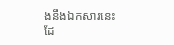ងនឹងឯកសារនេះ ដែ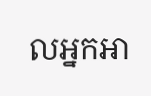លអ្នកអា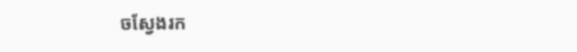ចស្វែងរក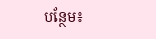បន្ថែម៖